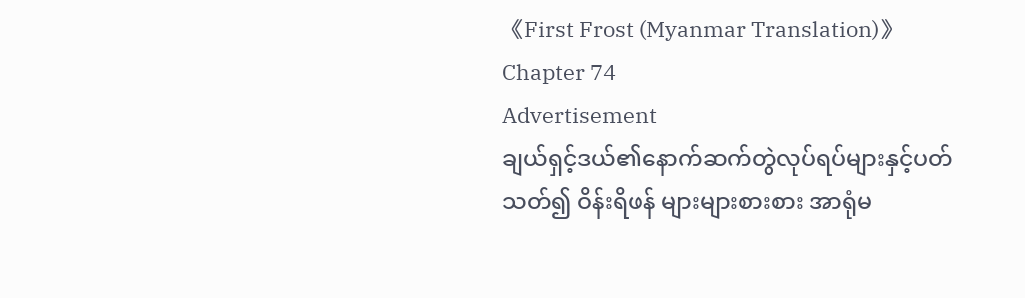《First Frost (Myanmar Translation)》Chapter 74
Advertisement
ချယ်ရှင့်ဒယ်၏နောက်ဆက်တွဲလုပ်ရပ်များနှင့်ပတ်သတ်၍ ဝိန်းရိဖန် များများစားစား အာရုံမ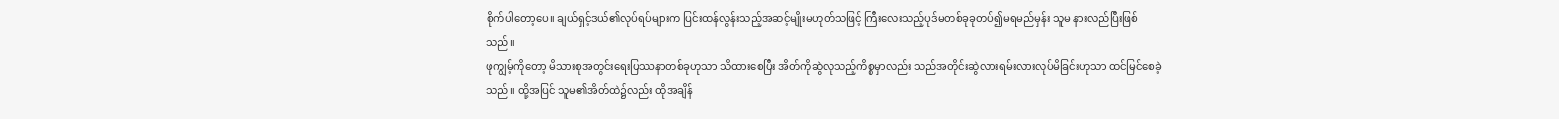စိုက်ပါတော့ပေ။ ချယ်ရှင့်ဒယ်၏လုပ်ရပ်များက ပြင်းထန်လွန်းသည့်အဆင့်မျိုးမဟုတ်သဖြင့် ကြီးလေးသည့်ပုဒ်မတစ်ခုခုတပ်၍မရမည်မှန်း သူမ နားလည်ပြီးဖြစ်သည်။
ဖုကျွမ့်ကိုတော့ မိသားစုအတွင်းရေးပြဿနာတစ်ခုဟုသာ သိထားစေပြီး အိတ်ကိုဆွဲလုသည့်ကိစ္စမှာလည်း သည်အတိုင်းဆွဲလားရမ်းလားလုပ်မိခြင်းဟုသာ ထင်မြင်စေခဲ့သည်။ ထို့အပြင် သူမ၏အိတ်ထဲ၌လည်း ထိုအချိန်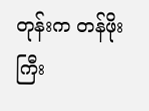တုန်းက တန်ဖိုးကြီး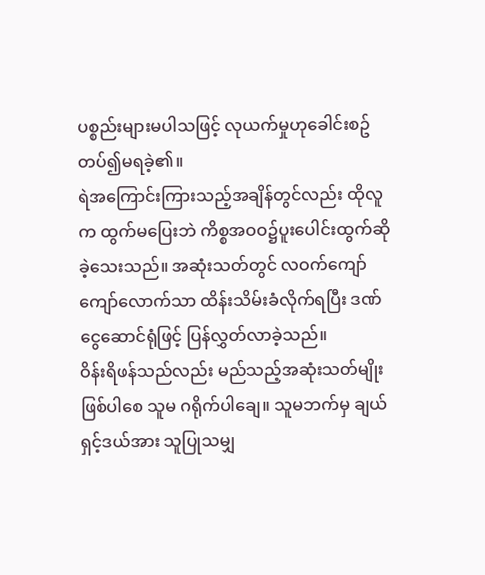ပစ္စည်းများမပါသဖြင့် လုယက်မှုဟုခေါင်းစဥ်တပ်၍မရခဲ့၏။
ရဲအကြောင်းကြားသည့်အချိန်တွင်လည်း ထိုလူက ထွက်မပြေးဘဲ ကိစ္စအဝဝ၌ပူးပေါင်းထွက်ဆိုခဲ့သေးသည်။ အဆုံးသတ်တွင် လဝက်ကျော်ကျော်လောက်သာ ထိန်းသိမ်းခံလိုက်ရပြီး ဒဏ်ငွေဆောင်ရုံဖြင့် ပြန်လွှတ်လာခဲ့သည်။
ဝိန်းရိဖန်သည်လည်း မည်သည့်အဆုံးသတ်မျိုးဖြစ်ပါစေ သူမ ဂရိုက်ပါချေ။ သူမဘက်မှ ချယ်ရှင့်ဒယ်အား သူပြုသမျှ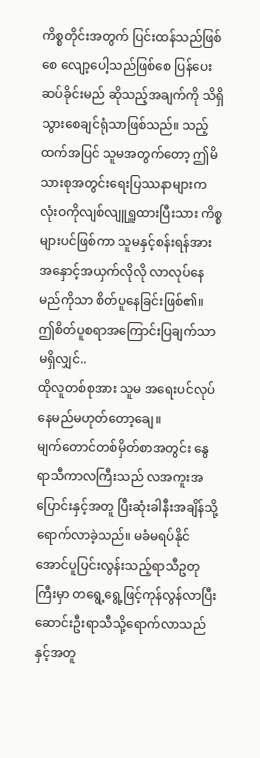ကိစ္စတိုင်းအတွက် ပြင်းထန်သည်ဖြစ်စေ လျော့ပေါ့သည်ဖြစ်စေ ပြန်ပေးဆပ်ခိုင်းမည် ဆိုသည့်အချက်ကို သိရှိသွားစေချင်ရုံသာဖြစ်သည်။ သည့်ထက်အပြင် သူမအတွက်တော့ ဤမိသားစုအတွင်းရေးပြဿနာများက လုံးဝကိုလျစ်လျူရှူထားပြီးသား ကိစ္စများပင်ဖြစ်ကာ သူမနှင့်စန်းရန်အား အနှောင့်အယှက်လိုလို လာလုပ်နေမည်ကိုသာ စိတ်ပူနေခြင်းဖြစ်၏။
ဤစိတ်ပူစရာအကြောင်းပြချက်သာ မရှိလျှင်..
ထိုလူတစ်စုအား သူမ အရေးပင်လုပ်နေမည်မဟုတ်တော့ချေ။
မျက်တောင်တစ်မှိတ်စာအတွင်း နွေရာသီကာလကြီးသည် လအကူးအပြောင်းနှင့်အတူ ပြီးဆုံးခါနီးအချိန်သို့ရောက်လာခဲ့သည်။ မခံမရပ်နိုင်အောင်ပူပြင်းလွန်းသည့်ရာသီဥတုကြီးမှာ တရွေ့ရွေ့ဖြင့်ကုန်လွန်လာပြီး ဆောင်းဦးရာသီသို့ရောက်လာသည်နှင့်အတူ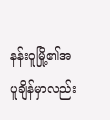နန်းဝူမြို့၏အပူချိန်မှာလည်း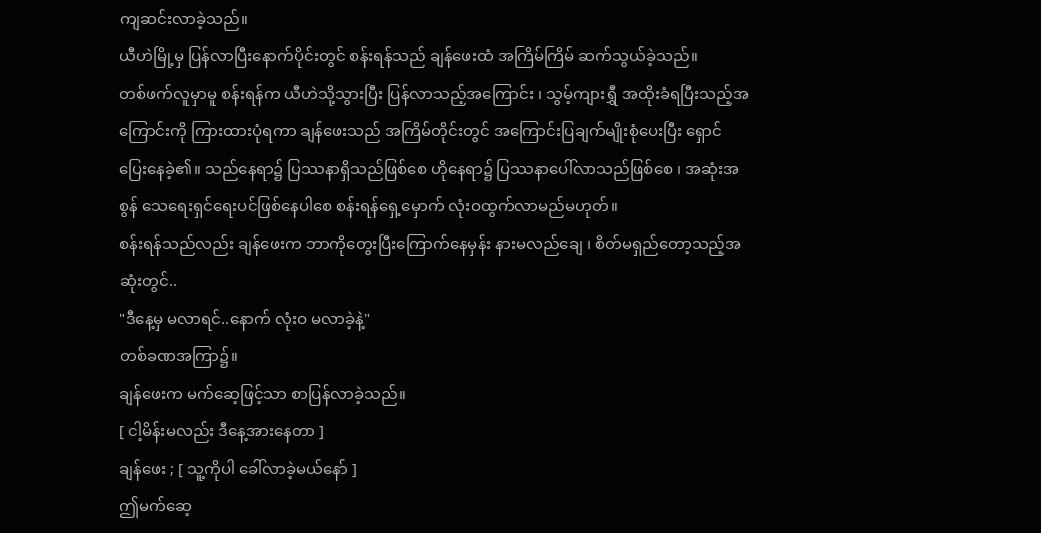ကျဆင်းလာခဲ့သည်။
ယီဟဲမြို့မှ ပြန်လာပြီးနောက်ပိုင်းတွင် စန်းရန်သည် ချန်ဖေးထံ အကြိမ်ကြိမ် ဆက်သွယ်ခဲ့သည်။
တစ်ဖက်လူမှာမူ စန်းရန်က ယီဟဲသို့သွားပြီး ပြန်လာသည့်အကြောင်း ၊ သွမ့်ကျားရွှီ အထိုးခံရပြီးသည့်အကြောင်းကို ကြားထားပုံရကာ ချန်ဖေးသည် အကြိမ်တိုင်းတွင် အကြောင်းပြချက်မျိုးစုံပေးပြီး ရှောင်ပြေးနေခဲ့၏။ သည်နေရာ၌ ပြဿနာရှိသည်ဖြစ်စေ ဟိုနေရာ၌ ပြဿနာပေါ်လာသည်ဖြစ်စေ ၊ အဆုံးအစွန် သေရေးရှင်ရေးပင်ဖြစ်နေပါစေ စန်းရန်ရှေ့မှောက် လုံးဝထွက်လာမည်မဟုတ်။
စန်းရန်သည်လည်း ချန်ဖေးက ဘာကိုတွေးပြီးကြောက်နေမှန်း နားမလည်ချေ ၊ စိတ်မရှည်တော့သည့်အဆုံးတွင်..
"ဒီနေ့မှ မလာရင်..နောက် လုံးဝ မလာခဲ့နဲ့"
တစ်ခဏအကြာ၌။
ချန်ဖေးက မက်ဆေ့ဖြင့်သာ စာပြန်လာခဲ့သည်။
[ ငါ့မိန်းမလည်း ဒီနေ့အားနေတာ ]
ချန်ဖေး ; [ သူ့ကိုပါ ခေါ်လာခဲ့မယ်နော် ]
ဤမက်ဆေ့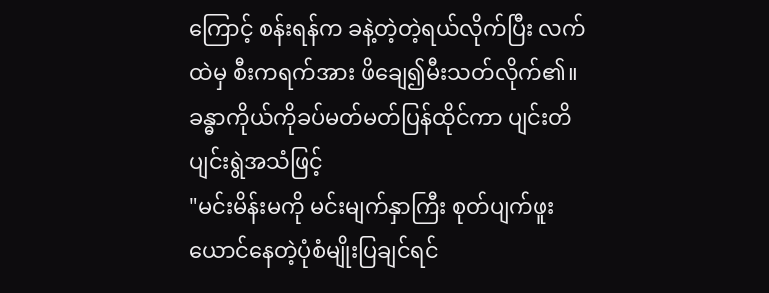ကြောင့် စန်းရန်က ခနဲ့တဲ့တဲ့ရယ်လိုက်ပြီး လက်ထဲမှ စီးကရက်အား ဖိချေ၍မီးသတ်လိုက်၏။ ခန္ဓာကိုယ်ကိုခပ်မတ်မတ်ပြန်ထိုင်ကာ ပျင်းတိပျင်းရွဲအသံဖြင့်
"မင်းမိန်းမကို မင်းမျက်နှာကြီး စုတ်ပျက်ဖူးယောင်နေတဲ့ပုံစံမျိုးပြချင်ရင်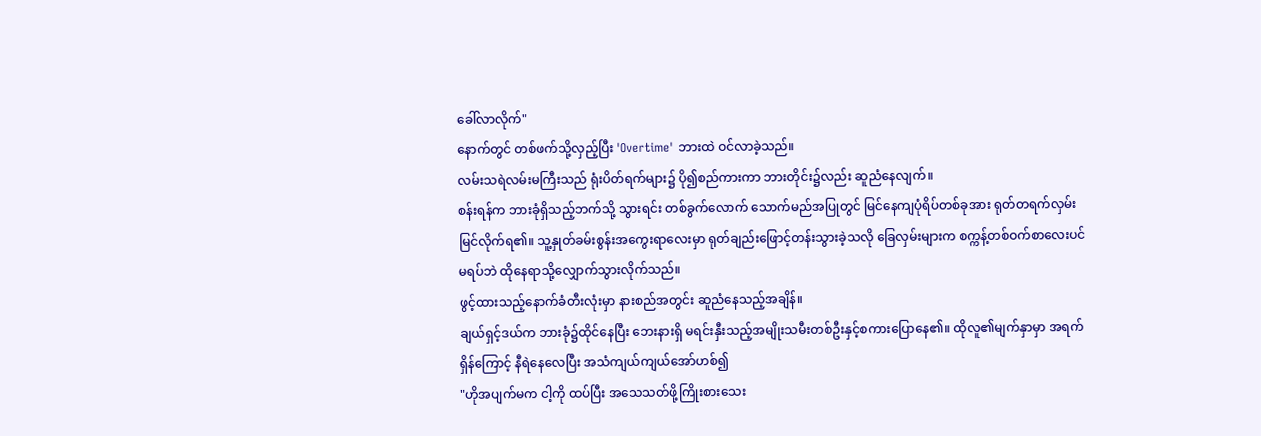ခေါ်လာလိုက်"
နောက်တွင် တစ်ဖက်သို့လှည့်ပြီး 'Overtime' ဘားထဲ ဝင်လာခဲ့သည်။
လမ်းသရဲလမ်းမကြီးသည် ရုံးပိတ်ရက်များ၌ ပို၍စည်ကားကာ ဘားတိုင်း၌လည်း ဆူညံနေလျက်။
စန်းရန်က ဘားခုံရှိသည့်ဘက်သို့ သွားရင်း တစ်ခွက်လောက် သောက်မည်အပြုတွင် မြင်နေကျပုံရိပ်တစ်ခုအား ရုတ်တရက်လှမ်းမြင်လိုက်ရ၏။ သူ့နှုတ်ခမ်းစွန်းအကွေးရာလေးမှာ ရုတ်ချည်းဖြောင့်တန်းသွားခဲ့သလို ခြေလှမ်းများက စက္ကန့်တစ်ဝက်စာလေးပင်မရပ်ဘဲ ထိုနေရာသို့လျှောက်သွားလိုက်သည်။
ဖွင့်ထားသည့်နောက်ခံတီးလုံးမှာ နားစည်အတွင်း ဆူညံနေသည့်အချိန်။
ချယ်ရှင့်ဒယ်က ဘားခုံ၌ထိုင်နေပြီး ဘေးနားရှိ မရင်းနှီးသည့်အမျိုးသမီးတစ်ဦးနှင့်စကားပြောနေ၏။ ထိုလူ၏မျက်နှာမှာ အရက်ရှိန်ကြောင့် နီရဲနေလေပြီး အသံကျယ်ကျယ်အော်ဟစ်၍
"ဟိုအပျက်မက ငါ့ကို ထပ်ပြီး အသေသတ်ဖို့ကြိုးစားသေး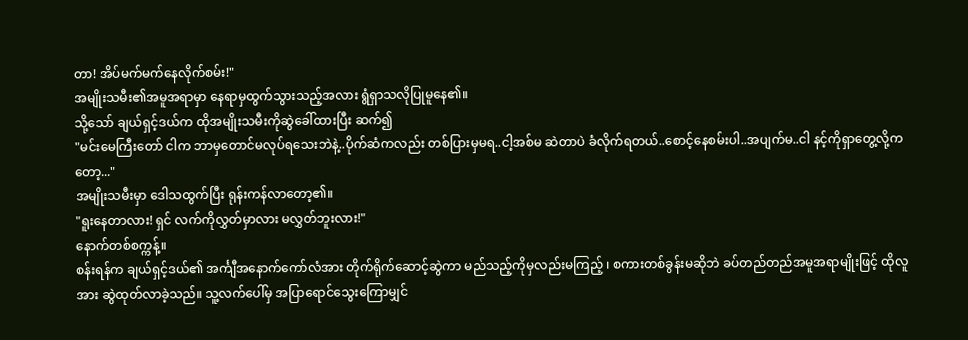တာ! အိပ်မက်မက်နေလိုက်စမ်း!"
အမျိုးသမီး၏အမူအရာမှာ နေရာမှထွက်သွားသည့်အလား ရွံရှာသလိုပြုမူနေ၏။
သို့သော် ချယ်ရှင့်ဒယ်က ထိုအမျိုးသမီးကိုဆွဲခေါ်ထားပြီး ဆက်၍
"မင်းမေကြီးတော် ငါက ဘာမှတောင်မလုပ်ရသေးဘဲနဲ့..ပိုက်ဆံကလည်း တစ်ပြားမှမရ..ငါ့အစ်မ ဆဲတာပဲ ခံလိုက်ရတယ်..စောင့်နေစမ်းပါ..အပျက်မ..ငါ နင့်ကိုရှာတွေ့လို့ကတော့..."
အမျိုးသမီးမှာ ဒေါသထွက်ပြီး ရုန်းကန်လာတော့၏။
"ရူးနေတာလား! ရှင် လက်ကိုလွှတ်မှာလား မလွှတ်ဘူးလား!"
နောက်တစ်စက္ကန့်။
စန်းရန်က ချယ်ရှင့်ဒယ်၏ အင်္ကျီအနောက်ကော်လံအား တိုက်ရိုက်ဆောင့်ဆွဲကာ မည်သည့်ကိုမှလည်းမကြည့် ၊ စကားတစ်ခွန်းမဆိုဘဲ ခပ်တည်တည်အမူအရာမျိုးဖြင့် ထိုလူအား ဆွဲထုတ်လာခဲ့သည်။ သူ့လက်ပေါ်မှ အပြာရောင်သွေးကြောမျှင်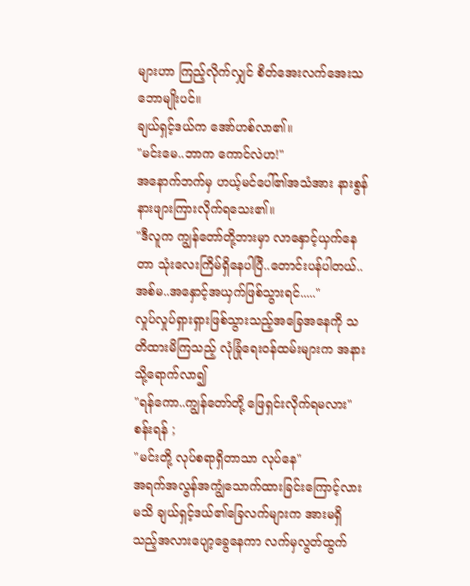များဟာ ကြည့်လိုက်လျှင် စိတ်အေးလက်အေးသဘောမျိုးပင်။
ချယ်ရှင့်ဒယ်က အော်ဟစ်လာ၏။
"မင်းမေ..ဘာက ကောင်လဲဟ!"
အနောက်ဘက်မှ ဟယ့်မင်ပေါ်၏အသံအား နားစွန်နားဖျားကြားလိုက်ရသေး၏။
"ဒီလူက ကျွန်တော်တို့ဘားမှာ လာနှောင့်ယှက်နေတာ သုံးလေးကြိမ်ရှိနေပါပြီ..တောင်းပန်ပါတယ်..အစ်မ..အနှောင့်အယှက်ဖြစ်သွားရင်....."
လှုပ်လှုပ်ရှားရှားဖြစ်သွားသည့်အခြေအနေကို သတိထားမိကြသည့် လုံခြုံရေးဝန်ထမ်းများက အနားသို့ရောက်လာ၍
"ရန်ကော..ကျွန်တော်တို့ ဖြေရှင်းလိုက်ရမလား"
စန်းရန် ;
"မင်းတို့ လုပ်စရာရှိတာသာ လုပ်နေ"
အရက်အလွန်အကျွံသောက်ထားခြင်းကြောင့်လားမသိ ချယ်ရှင့်ဒယ်၏ခြေလက်များက အားမရှိသည့်အလားပျော့ခွေနေကာ လက်မှလွတ်ထွက်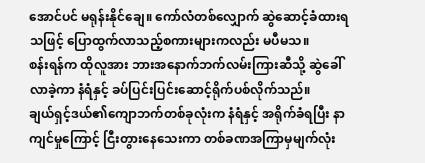အောင်ပင် မရုန်းနိုင်ချေ။ ကော်လံတစ်လျှောက် ဆွဲဆောင့်ခံထားရသဖြင့် ပြောထွက်လာသည့်စကားများကလည်း မပီမသ။
စန်းရန်က ထိုလူအား ဘားအနောက်ဘက်လမ်းကြားဆီသို့ ဆွဲခေါ်လာခဲ့ကာ နံရံနှင့် ခပ်ပြင်းပြင်းဆောင့်ရိုက်ပစ်လိုက်သည်။
ချယ်ရှင့်ဒယ်၏ကျောဘက်တစ်ခုလုံးက နံရံနှင့် အရိုက်ခံရပြီး နာကျင်မှုကြောင့် ငြီးတွားနေသေးကာ တစ်ခဏအကြာမှမျက်လုံး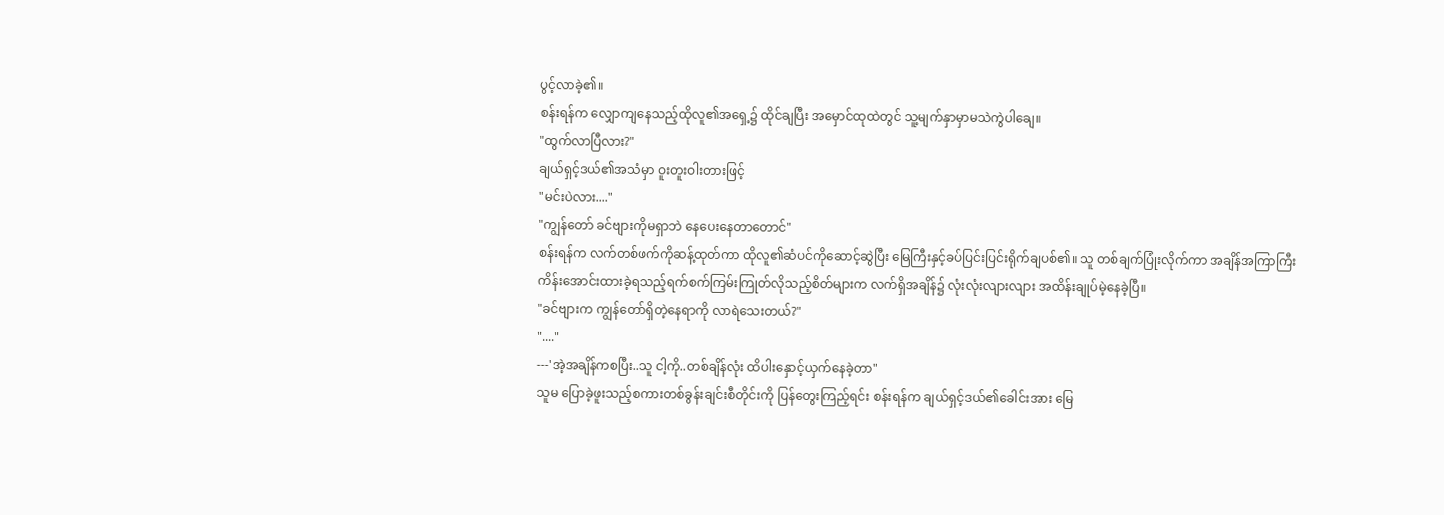ပွင့်လာခဲ့၏။
စန်းရန်က လျှောကျနေသည့်ထိုလူ၏အရှေ့၌ ထိုင်ချပြီး အမှောင်ထုထဲတွင် သူ့မျက်နှာမှာမသဲကွဲပါချေ။
"ထွက်လာပြီလား?"
ချယ်ရှင့်ဒယ်၏အသံမှာ ဝူးတူးဝါးတားဖြင့်
"မင်းပဲလား...."
"ကျွန်တော် ခင်ဗျားကိုမရှာဘဲ နေပေးနေတာတောင်"
စန်းရန်က လက်တစ်ဖက်ကိုဆန့်ထုတ်ကာ ထိုလူ၏ဆံပင်ကိုဆောင့်ဆွဲပြီး မြေကြီးနှင့်ခပ်ပြင်းပြင်းရိုက်ချပစ်၏။ သူ တစ်ချက်ပြုံးလိုက်ကာ အချိန်အကြာကြီး ကိန်းအောင်းထားခဲ့ရသည့်ရက်စက်ကြမ်းကြုတ်လိုသည့်စိတ်များက လက်ရှိအချိန်၌ လုံးလုံးလျားလျား အထိန်းချုပ်မဲ့နေခဲ့ပြီ။
"ခင်ဗျားက ကျွန်တော်ရှိတဲ့နေရာကို လာရဲသေးတယ်?"
"...."
---'အဲ့အချိန်ကစပြီး..သူ ငါ့ကို..တစ်ချိန်လုံး ထိပါးနှောင့်ယှက်နေခဲ့တာ"
သူမ ပြောခဲ့ဖူးသည့်စကားတစ်ခွန်းချင်းစီတိုင်းကို ပြန်တွေးကြည့်ရင်း စန်းရန်က ချယ်ရှင့်ဒယ်၏ခေါင်းအား မြေ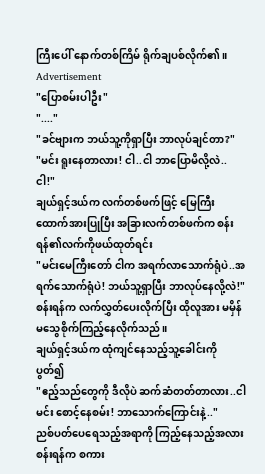ကြီးပေါ် နောက်တစ်ကြိမ် ရိုက်ချပစ်လိုက်၏။
Advertisement
"ပြောစမ်းပါဦး"
"...."
"ခင်ဗျားက ဘယ်သူ့ကိုရှာပြီး ဘာလုပ်ချင်တာ?"
"မင်း ရူးနေတာလား! ငါ..ငါ ဘာပြောမိလို့လဲ..ငါ!"
ချယ်ရှင့်ဒယ်က လက်တစ်ဖက်ဖြင့် မြေကြီးထောက်အားပြုပြီး အခြားလက်တစ်ဖက်က စန်းရန်၏လက်ကိုဖယ်ထုတ်ရင်း
"မင်းမေကြီးတော် ငါက အရက်လာသောက်ရုံပဲ..အရက်သောက်ရုံပဲ! ဘယ်သူ့ရှာပြီး ဘာလုပ်နေလို့လဲ!"
စန်းရန်က လက်လွှတ်ပေးလိုက်ပြီး ထိုလူအား မမှိန်မသွေစိုက်ကြည့်နေလိုက်သည်။
ချယ်ရှင့်ဒယ်က ထုံကျင်နေသည့်သူ့ခေါင်းကို ပွတ်၍
"ဧည့်သည်တွေကို ဒီလိုပဲ ဆက်ဆံတတ်တာလား..ငါ မင်း စောင့်နေစမ်း! ဘာသောက်ကြောင်းနဲ့.."
ညစ်ပတ်ပေရေသည့်အရာကို ကြည့်နေသည့်အလား စန်းရန်က စကား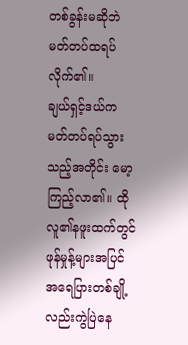တစ်ခွန်းမဆိုဘဲ မတ်တပ်ထရပ်လိုက်၏။
ချယ်ရှင့်ဒယ်က မတ်တပ်ရပ်သွားသည့်အတိုင်း မော့ကြည့်လာ၏။ ထိုလူ၏နဖူးထက်တွင် ဖုန်မှုန့်များအပြင် အရေပြားတစ်ချို့လည်းကွဲပြဲနေ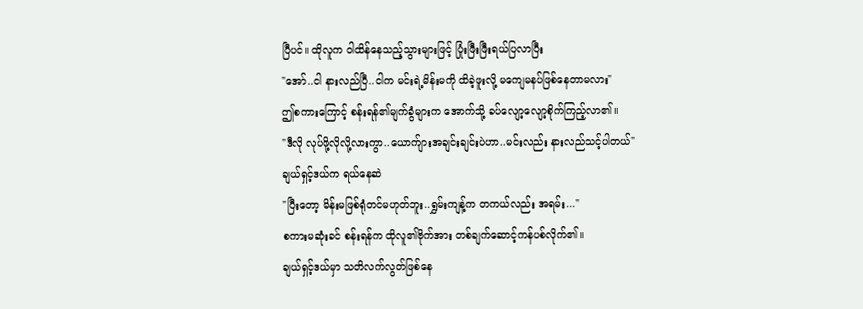ပြီပင်။ ထိုလူက ဝါထိန်နေသည့်သွားများဖြင့် ပြုံးဖြီးဖြီးရယ်ပြလာပြီး
"အော်..ငါ နားလည်ပြီ..ငါက မင်းရဲ့မိန်းမကို ထိခဲ့ဖူးလို့ မကျေမနပ်ဖြစ်နေတာမလား"
ဤစကားကြောင့် စန်းရန်၏မျက်ခွံများက အောက်သို့ ခပ်လျော့လျော့စိုက်ကြည့်လာ၏။
"ဒီလို လုပ်ဖို့လိုလို့လားကွာ..ယောက်ျားအချင်းချင်းပဲဟာ..မင်းလည်း နားလည်သင့်ပါတယ်"
ချယ်ရှင့်ဒယ်က ရယ်နေဆဲ
"ပြီးတော့ မိန်းမဖြစ်ရုံတင်မဟုတ်ဘူး..ရွှမ်းကျန့်က တကယ်လည်း အရမ်း..."
စကားမဆုံးခင် စန်းရန်က ထိုလူ၏ဗိုက်အား တစ်ချက်ဆောင့်ကန်ပစ်လိုက်၏။
ချယ်ရှင့်ဒယ်မှာ သတိလက်လွတ်ဖြစ်နေ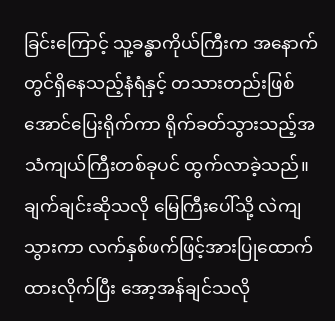ခြင်းကြောင့် သူ့ခန္ဓာကိုယ်ကြီးက အနောက်တွင်ရှိနေသည့်နံရံနှင့် တသားတည်းဖြစ်အောင်ပြေးရိုက်ကာ ရိုက်ခတ်သွားသည့်အသံကျယ်ကြီးတစ်ခုပင် ထွက်လာခဲ့သည်။ ချက်ချင်းဆိုသလို မြေကြီးပေါ်သို့ လဲကျသွားကာ လက်နှစ်ဖက်ဖြင့်အားပြုထောက်ထားလိုက်ပြီး အော့အန်ချင်သလို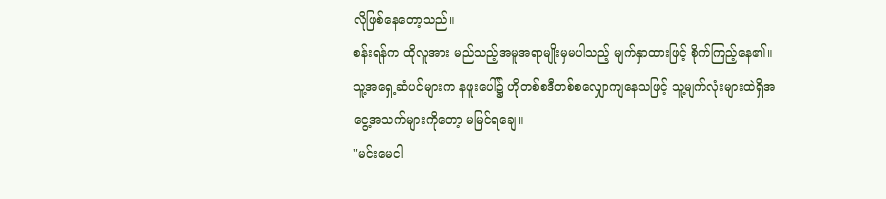လိုဖြစ်နေတော့သည်။
စန်းရန်က ထိုလူအား မည်သည့်အမူအရာမျိုးမှမပါသည့် မျက်နှာထားဖြင့် စိုက်ကြည့်နေ၏။ သူ့အရှေ့ဆံပင်များက နဖူးပေါ်၌ ဟိုတစ်စဒီတစ်စလျှောကျနေသဖြင့် သူ့မျက်လုံးများထဲရှိအငွေ့အသက်များကိုတော့ မမြင်ရချေ။
"မင်းမေငါ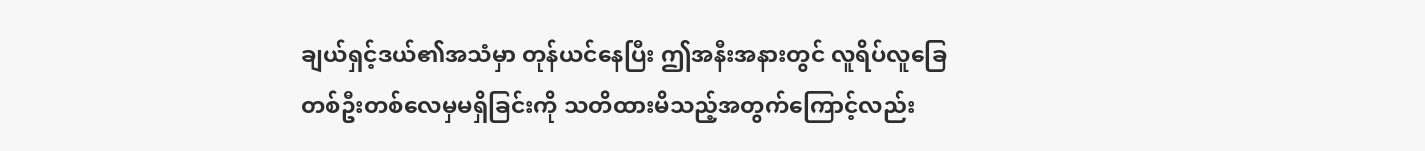ချယ်ရှင့်ဒယ်၏အသံမှာ တုန်ယင်နေပြီး ဤအနီးအနားတွင် လူရိပ်လူခြေ တစ်ဦးတစ်လေမှမရှိခြင်းကို သတိထားမိသည့်အတွက်ကြောင့်လည်း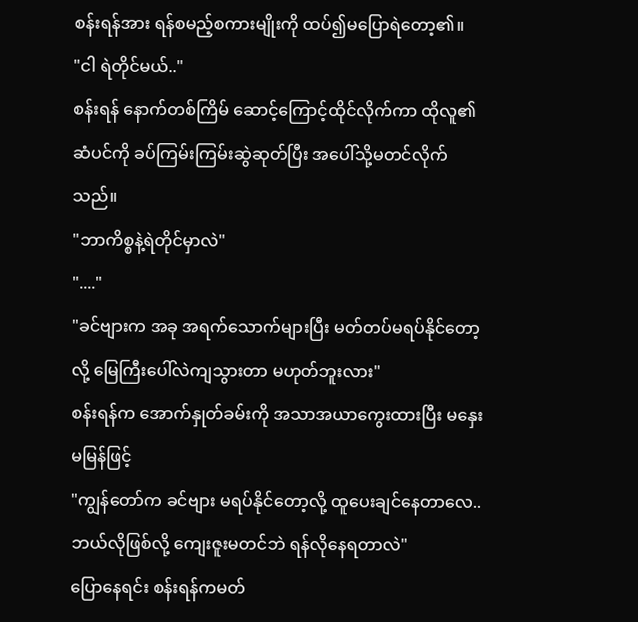စန်းရန်အား ရန်စမည့်စကားမျိုးကို ထပ်၍မပြောရဲတော့၏။
"ငါ ရဲတိုင်မယ်.."
စန်းရန် နောက်တစ်ကြိမ် ဆောင့်ကြောင့်ထိုင်လိုက်ကာ ထိုလူ၏ဆံပင်ကို ခပ်ကြမ်းကြမ်းဆွဲဆုတ်ပြီး အပေါ်သို့မတင်လိုက်သည်။
"ဘာကိစ္စနဲ့ရဲတိုင်မှာလဲ"
"...."
"ခင်ဗျားက အခု အရက်သောက်များပြီး မတ်တပ်မရပ်နိုင်တော့လို့ မြေကြီးပေါ်လဲကျသွားတာ မဟုတ်ဘူးလား"
စန်းရန်က အောက်နှုတ်ခမ်းကို အသာအယာကွေးထားပြီး မနှေးမမြန်ဖြင့်
"ကျွန်တော်က ခင်ဗျား မရပ်နိုင်တော့လို့ ထူပေးချင်နေတာလေ..ဘယ်လိုဖြစ်လို့ ကျေးဇူးမတင်ဘဲ ရန်လိုနေရတာလဲ"
ပြောနေရင်း စန်းရန်ကမတ်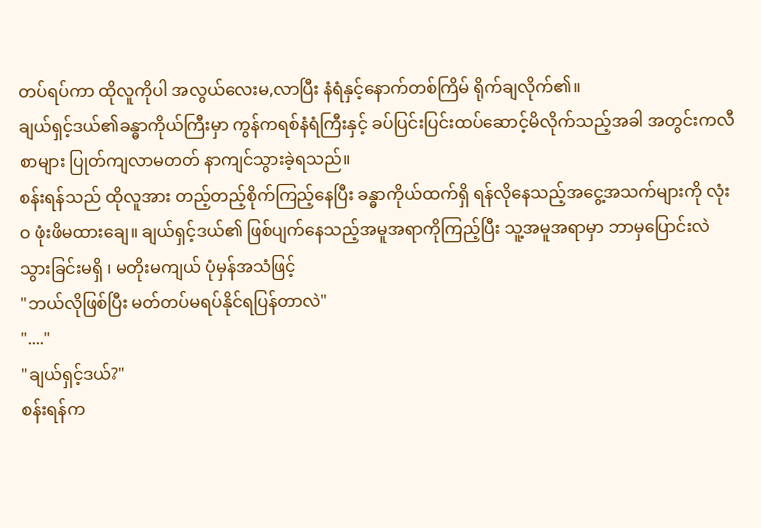တပ်ရပ်ကာ ထိုလူကိုပါ အလွယ်လေးမ,လာပြီး နံရံနှင့်နောက်တစ်ကြိမ် ရိုက်ချလိုက်၏။
ချယ်ရှင့်ဒယ်၏ခန္ဓာကိုယ်ကြီးမှာ ကွန်ကရစ်နံရံကြီးနှင့် ခပ်ပြင်းပြင်းထပ်ဆောင့်မိလိုက်သည့်အခါ အတွင်းကလီစာများ ပြုတ်ကျလာမတတ် နာကျင်သွားခဲ့ရသည်။
စန်းရန်သည် ထိုလူအား တည့်တည့်စိုက်ကြည့်နေပြီး ခန္ဓာကိုယ်ထက်ရှိ ရန်လိုနေသည့်အငွေ့အသက်များကို လုံးဝ ဖုံးဖိမထားချေ။ ချယ်ရှင့်ဒယ်၏ ဖြစ်ပျက်နေသည့်အမူအရာကိုကြည့်ပြီး သူ့အမူအရာမှာ ဘာမှပြောင်းလဲသွားခြင်းမရှိ ၊ မတိုးမကျယ် ပုံမှန်အသံဖြင့်
"ဘယ်လိုဖြစ်ပြီး မတ်တပ်မရပ်နိုင်ရပြန်တာလဲ"
"...."
"ချယ်ရှင့်ဒယ်?"
စန်းရန်က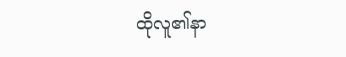ထိုလူ၏နာ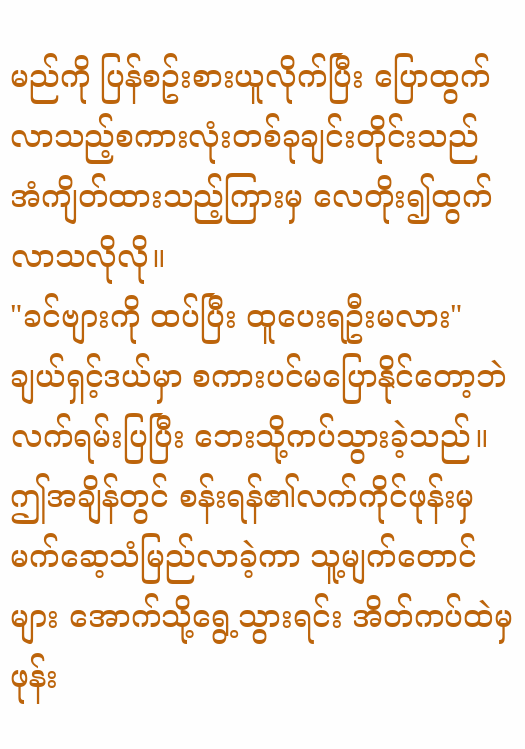မည်ကို ပြန်စဥ်းစားယူလိုက်ပြီး ပြောထွက်လာသည့်စကားလုံးတစ်ခုချင်းတိုင်းသည် အံကျိတ်ထားသည့်ကြားမှ လေတိုး၍ထွက်လာသလိုလို။
"ခင်ဗျားကို ထပ်ပြီး ထူပေးရဦးမလား"
ချယ်ရှင့်ဒယ်မှာ စကားပင်မပြောနိုင်တော့ဘဲ လက်ရမ်းပြပြီး ဘေးသို့ကပ်သွားခဲ့သည်။
ဤအချိန်တွင် စန်းရန်၏လက်ကိုင်ဖုန်းမှမက်ဆေ့သံမြည်လာခဲ့ကာ သူ့မျက်တောင်များ အောက်သို့ရွေ့သွားရင်း အိတ်ကပ်ထဲမှဖုန်း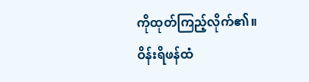ကိုထုတ်ကြည့်လိုက်၏။
ဝိန်းရိဖန်ထံ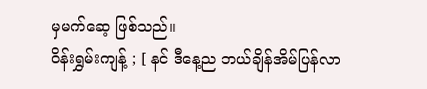မှမက်ဆေ့ ဖြစ်သည်။
ဝိန်းရွှမ်းကျန့် ; [ နင် ဒီနေ့ည ဘယ်ချိန်အိမ်ပြန်လာ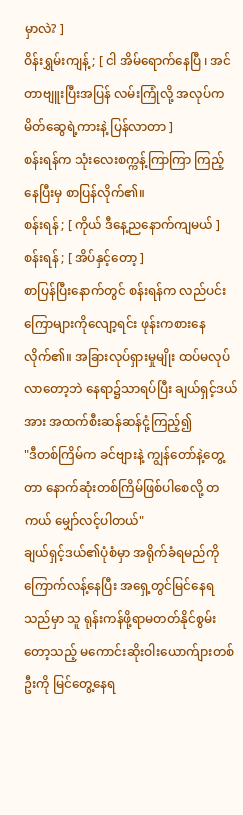မှာလဲ? ]
ဝိန်းရွှမ်းကျန့် ; [ ငါ အိမ်ရောက်နေပြီ ၊ အင်တာဗျူးပြီးအပြန် လမ်းကြုံလို့ အလုပ်ကမိတ်ဆွေရဲ့ကားနဲ့ ပြန်လာတာ ]
စန်းရန်က သုံးလေးစက္ကန့်ကြာကြာ ကြည့်နေပြီးမှ စာပြန်လိုက်၏။
စန်းရန် ; [ ကိုယ် ဒီနေ့ညနောက်ကျမယ် ]
စန်းရန် ; [ အိပ်နှင့်တော့ ]
စာပြန်ပြီးနောက်တွင် စန်းရန်က လည်ပင်းကြောများကိုလျော့ရင်း ဖုန်းကစားနေလိုက်၏။ အခြားလုပ်ရှားမှုမျိုး ထပ်မလုပ်လာတော့ဘဲ နေရာ၌သာရပ်ပြီး ချယ်ရှင့်ဒယ်အား အထက်စီးဆန်ဆန်ငုံ့ကြည့်၍
"ဒီတစ်ကြိမ်က ခင်ဗျားနဲ့ ကျွန်တော်နဲ့တွေ့တာ နောက်ဆုံးတစ်ကြိမ်ဖြစ်ပါစေလို့ တကယ် မျှော်လင့်ပါတယ်"
ချယ်ရှင့်ဒယ်၏ပုံစံမှာ အရိုက်ခံရမည်ကို ကြောက်လန့်နေပြီး အရှေ့တွင်မြင်နေရသည်မှာ သူ ရုန်းကန်ဖို့ရာမတတ်နိုင်စွမ်းတော့သည့် မကောင်းဆိုးဝါးယောက်ျားတစ်ဦးကို မြင်တွေ့နေရ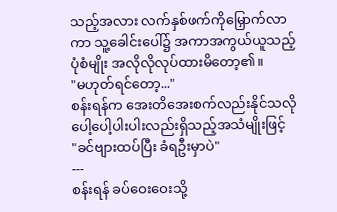သည့်အလား လက်နှစ်ဖက်ကိုမြှောက်လာကာ သူ့ခေါင်းပေါ်၌ အကာအကွယ်ယူသည့်ပုံစံမျိုး အလိုလိုလုပ်ထားမိတော့၏။
"မဟုတ်ရင်တော့..."
စန်းရန်က အေးတိအေးစက်လည်းနိုင်သလို ပေါ့ပေါ့ပါးပါးလည်းရှိသည့်အသံမျိုးဖြင့်
"ခင်ဗျားထပ်ပြီး ခံရဦးမှာပဲ"
---
စန်းရန် ခပ်ဝေးဝေးသို့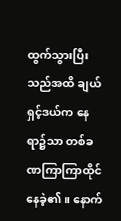ထွက်သွားပြီးသည်အထိ ချယ်ရှင့်ဒယ်က နေရာ၌သာ တစ်ခဏကြာကြာထိုင်နေခဲ့၏။ နောက်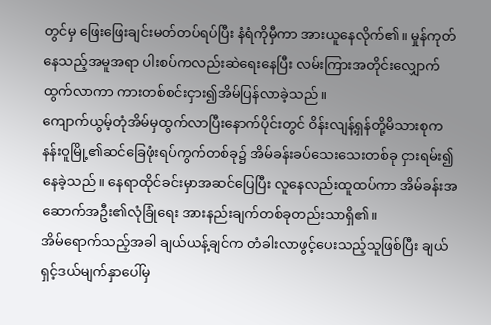တွင်မှ ဖြေးဖြေးချင်းမတ်တပ်ရပ်ပြီး နံရံကိုမှီကာ အားယူနေလိုက်၏။ မှုန်ကုတ်နေသည့်အမူအရာ ပါးစပ်ကလည်းဆဲရေးနေပြီး လမ်းကြားအတိုင်းလျှောက်ထွက်လာကာ ကားတစ်စင်းငှား၍အိမ်ပြန်လာခဲ့သည်။
ကျောက်ယွမ့်တုံအိမ်မှထွက်လာပြီးနောက်ပိုင်းတွင် ဝိန်းလျန့်ရှန်တို့မိသားစုက နန်းဝူမြို့၏ဆင်ခြေဖုံးရပ်ကွက်တစ်ခု၌ အိမ်ခန်းခပ်သေးသေးတစ်ခု ငှားရမ်း၍နေခဲ့သည်။ နေရာထိုင်ခင်းမှာအဆင်ပြေပြီး လူနေလည်းထူထပ်ကာ အိမ်ခန်းအဆောက်အဦး၏လုံခြုံရေး အားနည်းချက်တစ်ခုတည်းသာရှိ၏။
အိမ်ရောက်သည့်အခါ ချယ်ယန့်ချင်က တံခါးလာဖွင့်ပေးသည့်သူဖြစ်ပြီး ချယ်ရှင့်ဒယ်မျက်နှာပေါ်မှ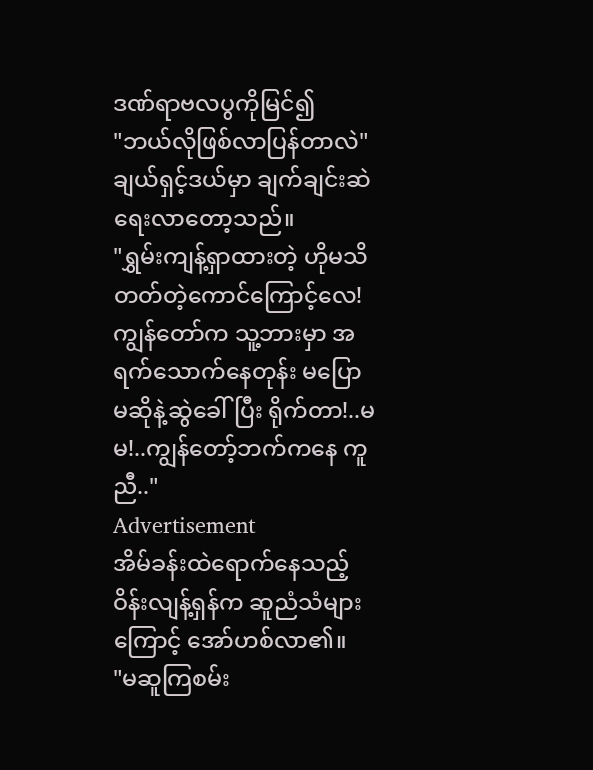ဒဏ်ရာဗလပွကိုမြင်၍
"ဘယ်လိုဖြစ်လာပြန်တာလဲ"
ချယ်ရှင့်ဒယ်မှာ ချက်ချင်းဆဲရေးလာတော့သည်။
"ရွှမ်းကျန့်ရှာထားတဲ့ ဟိုမသိတတ်တဲ့ကောင်ကြောင့်လေ! ကျွန်တော်က သူ့ဘားမှာ အရက်သောက်နေတုန်း မပြောမဆိုနဲ့ဆွဲခေါ်ပြီး ရိုက်တာ!..မမ!..ကျွန်တော့်ဘက်ကနေ ကူညီ.."
Advertisement
အိမ်ခန်းထဲရောက်နေသည့် ဝိန်းလျန့်ရှန်က ဆူညံသံများကြောင့် အော်ဟစ်လာ၏။
"မဆူကြစမ်း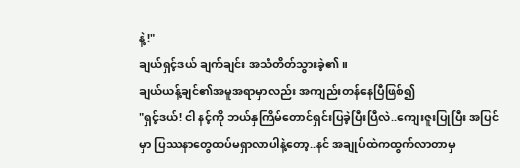နဲ့!"
ချယ်ရှင့်ဒယ် ချက်ချင်း အသံတိတ်သွားခဲ့၏။
ချယ်ယန့်ချင်၏အမူအရာမှာလည်း အကျည်းတန်နေပြီဖြစ်၍
"ရှင့်ဒယ်! ငါ နင့်ကို ဘယ်နှကြိမ်တောင်ရှင်းပြခဲ့ပြီးပြီလဲ..ကျေးဇူးပြုပြီး အပြင်မှာ ပြဿနာတွေထပ်မရှာလာပါနဲ့တော့..နင် အချုပ်ထဲကထွက်လာတာမှ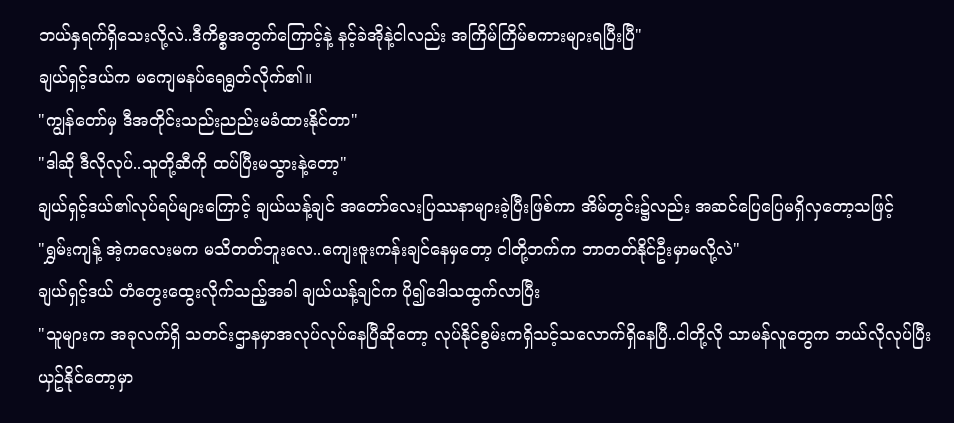ဘယ်နှရက်ရှိသေးလို့လဲ..ဒီကိစ္စအတွက်ကြောင့်နဲ့ နင့်ခဲအိုနဲ့ငါလည်း အကြိမ်ကြိမ်စကားများရပြီးပြီ"
ချယ်ရှင့်ဒယ်က မကျေမနပ်ရေရွတ်လိုက်၏။
"ကျွန်တော်မှ ဒီအတိုင်းသည်းညည်းမခံထားနိုင်တာ"
"ဒါဆို ဒီလိုလုပ်..သူတို့ဆီကို ထပ်ပြီးမသွားနဲ့တော့"
ချယ်ရှင့်ဒယ်၏လုပ်ရပ်များကြောင့် ချယ်ယန့်ချင် အတော်လေးပြဿနာများခဲ့ပြီးဖြစ်ကာ အိမ်တွင်း၌လည်း အဆင်ပြေပြေမရှိလှတော့သဖြင့်
"ရွှမ်းကျန့် အဲ့ကလေးမက မသိတတ်ဘူးလေ..ကျေးဇူးကန်းချင်နေမှတော့ ငါတို့ဘက်က ဘာတတ်နိုင်ဦးမှာမလို့လဲ"
ချယ်ရှင့်ဒယ် တံတွေးထွေးလိုက်သည့်အခါ ချယ်ယန့်ချင်က ပို၍ဒေါသထွက်လာပြီး
"သူများက အခုလက်ရှိ သတင်းဌာနမှာအလုပ်လုပ်နေပြီဆိုတော့ လုပ်နိုင်စွမ်းကရှိသင့်သလောက်ရှိနေပြီ..ငါတို့လို သာမန်လူတွေက ဘယ်လိုလုပ်ပြီး ယှဥ်နိုင်တော့မှာ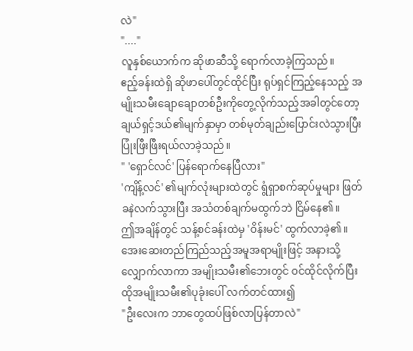လဲ"
"...."
လူနှစ်ယောက်က ဆိုဖာဆီသို့ ရောက်လာခဲ့ကြသည်။
ဧည့်ခန်းထဲရှိ ဆိုဖာပေါ်တွင်ထိုင်ပြီး ရုပ်ရှင်ကြည့်နေသည့် အမျိုးသမီးချောချောတစ်ဦးကိုတွေ့လိုက်သည့်အခါတွင်တော့ ချယ်ရှင့်ဒယ်၏မျက်နှာမှာ တစ်မုတ်ချည်းပြောင်းလဲသွားပြီး ပြုံးဖြီးဖြီးရယ်လာခဲ့သည်။
" 'ရှောင်လင်' ပြန်ရောက်နေပြီလား"
'ကျိန့်လင်' ၏မျက်လုံးများထဲတွင် ရွံရှာစက်ဆုပ်မှုများ ဖြတ်ခနဲလက်သွားပြီး အသံတစ်ချက်မထွက်ဘဲ ငြိမ်နေ၏။
ဤအချိန်တွင် သန့်စင်ခန်းထဲမှ 'ဝိန်းမင်' ထွက်လာခဲ့၏။ အေးဆေးတည်ကြည်သည့်အမူအရာမျိုးဖြင့် အနားသို့လျှောက်လာကာ အမျိုးသမီး၏ဘေးတွင် ဝင်ထိုင်လိုက်ပြီး ထိုအမျိုးသမီး၏ပုခုံးပေါ် လက်တင်ထား၍
"ဦးလေးက ဘာတွေထပ်ဖြစ်လာပြန်တာလဲ"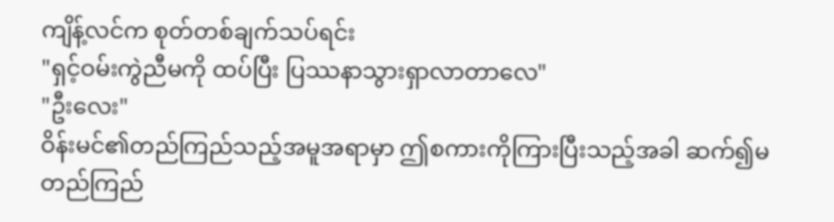ကျိန့်လင်က စုတ်တစ်ချက်သပ်ရင်း
"ရှင့်ဝမ်းကွဲညီမကို ထပ်ပြီး ပြဿနာသွားရှာလာတာလေ"
"ဦးလေး"
ဝိန်းမင်၏တည်ကြည်သည့်အမူအရာမှာ ဤစကားကိုကြားပြီးသည့်အခါ ဆက်၍မတည်ကြည်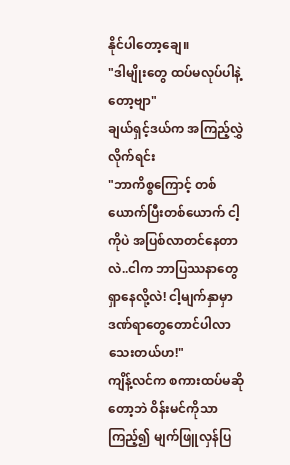နိုင်ပါတော့ချေ။
"ဒါမျိုးတွေ ထပ်မလုပ်ပါနဲ့တော့ဗျာ"
ချယ်ရှင့်ဒယ်က အကြည့်လွှဲလိုက်ရင်း
"ဘာကိစ္စကြောင့် တစ်ယောက်ပြီးတစ်ယောက် ငါ့ကိုပဲ အပြစ်လာတင်နေတာလဲ..ငါက ဘာပြဿနာတွေရှာနေလို့လဲ! ငါ့မျက်နှာမှာ ဒဏ်ရာတွေတောင်ပါလာသေးတယ်ဟ!"
ကျိန့်လင်က စကားထပ်မဆိုတော့ဘဲ ဝိန်းမင်ကိုသာကြည့်၍ မျက်ဖြူလှန်ပြ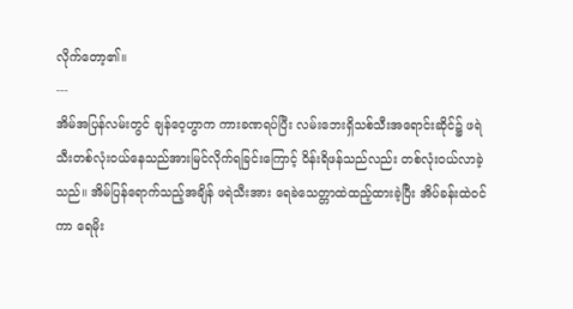လိုက်တော့၏။
---
အိမ်အပြန်လမ်းတွင် ချန်ဝေ့ဟွာက ကားခဏရပ်ပြီး လမ်းဘေးရှိသစ်သီးအရောင်းဆိုင်၌ ဖရဲသီးတစ်လုံးဝယ်နေသည်အားမြင်လိုက်ရခြင်းကြောင့် ဝိန်းရိဖန်သည်လည်း တစ်လုံးဝယ်လာခဲ့သည်။ အိမ်ပြန်ရောက်သည့်အချိန် ဖရဲသီးအား ရေခဲသေတ္တာထဲထည့်ထားခဲ့ပြီး အိပ်ခန်းထဲဝင်ကာ ရေမိုး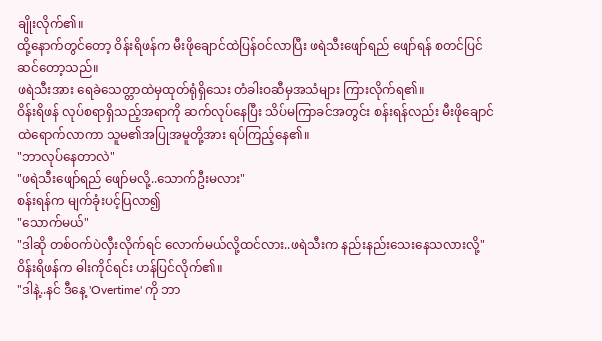ချိုးလိုက်၏။
ထို့နောက်တွင်တော့ ဝိန်းရိဖန်က မီးဖိုချောင်ထဲပြန်ဝင်လာပြီး ဖရဲသီးဖျော်ရည် ဖျော်ရန် စတင်ပြင်ဆင်တော့သည်။
ဖရဲသီးအား ရေခဲသေတ္တာထဲမှထုတ်ရုံရှိသေး တံခါးဝဆီမှအသံများ ကြားလိုက်ရ၏။
ဝိန်းရိဖန် လုပ်စရာရှိသည့်အရာကို ဆက်လုပ်နေပြီး သိပ်မကြာခင်အတွင်း စန်းရန်လည်း မီးဖိုချောင်ထဲရောက်လာကာ သူမ၏အပြုအမူတို့အား ရပ်ကြည့်နေ၏။
"ဘာလုပ်နေတာလဲ"
"ဖရဲသီးဖျော်ရည် ဖျော်မလို့..သောက်ဦးမလား"
စန်းရန်က မျက်ခုံးပင့်ပြလာ၍
"သောက်မယ်"
"ဒါဆို တစ်ဝက်ပဲလှီးလိုက်ရင် လောက်မယ်လို့ထင်လား..ဖရဲသီးက နည်းနည်းသေးနေသလားလို့"
ဝိန်းရိဖန်က ဓါးကိုင်ရင်း ဟန်ပြင်လိုက်၏။
"ဒါနဲ့..နင် ဒီနေ့ 'Overtime' ကို ဘာ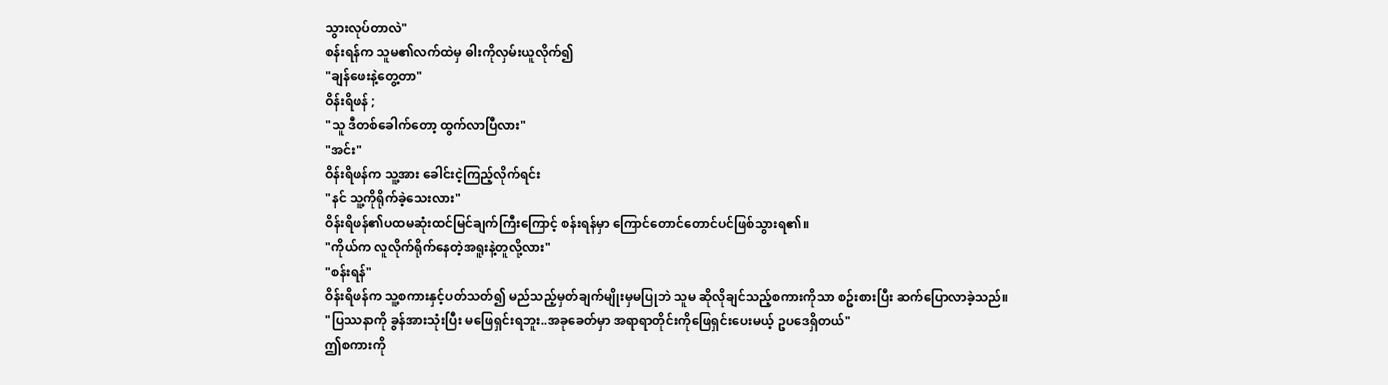သွားလုပ်တာလဲ"
စန်းရန်က သူမ၏လက်ထဲမှ ဓါးကိုလှမ်းယူလိုက်၍
"ချန်ဖေးနဲ့တွေ့တာ"
ဝိန်းရိဖန် ;
"သူ ဒီတစ်ခေါက်တော့ ထွက်လာပြီလား"
"အင်း"
ဝိန်းရိဖန်က သူ့အား ခေါင်းငဲ့ကြည့်လိုက်ရင်း
"နင် သူ့ကိုရိုက်ခဲ့သေးလား"
ဝိန်းရိဖန်၏ပထမဆုံးထင်မြင်ချက်ကြီးကြောင့် စန်းရန်မှာ ကြောင်တောင်တောင်ပင်ဖြစ်သွားရ၏။
"ကိုယ်က လူလိုက်ရိုက်နေတဲ့အရူးနဲ့တူလို့လား"
"စန်းရန်"
ဝိန်းရိဖန်က သူ့စကားနှင့်ပတ်သတ်၍ မည်သည့်မှတ်ချက်မျိုးမှမပြုဘဲ သူမ ဆိုလိုချင်သည့်စကားကိုသာ စဥ်းစားပြီး ဆက်ပြောလာခဲ့သည်။
"ပြဿနာကို ခွန်အားသုံးပြီး မဖြေရှင်းရဘူး..အခုခေတ်မှာ အရာရာတိုင်းကိုဖြေရှင်းပေးမယ့် ဥပဒေရှိတယ်"
ဤစကားကို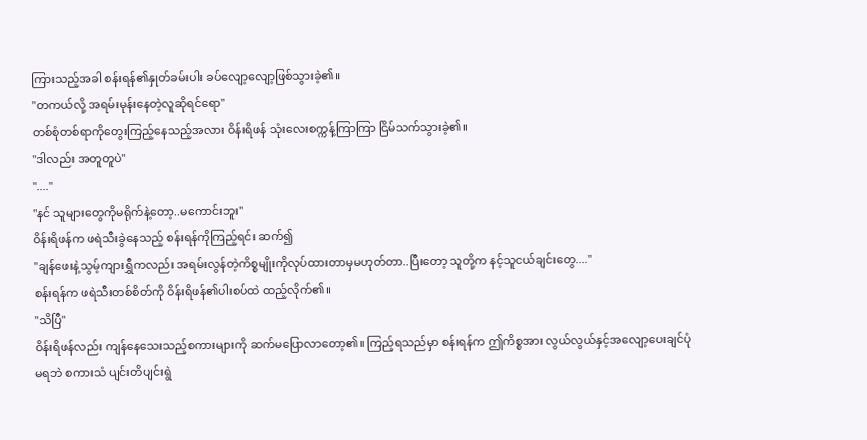ကြားသည့်အခါ စန်းရန်၏နှုတ်ခမ်းပါး ခပ်လျော့လျော့ဖြစ်သွားခဲ့၏။
"တကယ်လို့ အရမ်းမုန်းနေတဲ့လူဆိုရင်ရော"
တစ်စုံတစ်ရာကိုတွေးကြည့်နေသည့်အလား ဝိန်းရိဖန် သုံးလေးစက္ကန့်ကြာကြာ ငြိမ်သက်သွားခဲ့၏။
"ဒါလည်း အတူတူပဲ"
"...."
"နင် သူများတွေကိုမရိုက်နဲ့တော့..မကောင်းဘူး"
ဝိန်းရိဖန်က ဖရဲသီးခွဲနေသည့် စန်းရန်ကိုကြည့်ရင်း ဆက်၍
"ချန်ဖေးနဲ့သွမ့်ကျားရွှီကလည်း အရမ်းလွန်တဲ့ကိစ္စမျိုးကိုလုပ်ထားတာမှမဟုတ်တာ..ပြီးတော့ သူတို့က နင့်သူငယ်ချင်းတွေ...."
စန်းရန်က ဖရဲသီးတစ်စိတ်ကို ဝိန်းရိဖန်၏ပါးစပ်ထဲ ထည့်လိုက်၏။
"သိပြီ"
ဝိန်းရိဖန်လည်း ကျန်နေသေးသည့်စကားများကို ဆက်မပြောလာတော့၏။ ကြည့်ရသည်မှာ စန်းရန်က ဤကိစ္စအား လွယ်လွယ်နှင့်အလျော့ပေးချင်ပုံမရဘဲ စကားသံ ပျင်းတိပျင်းရွဲ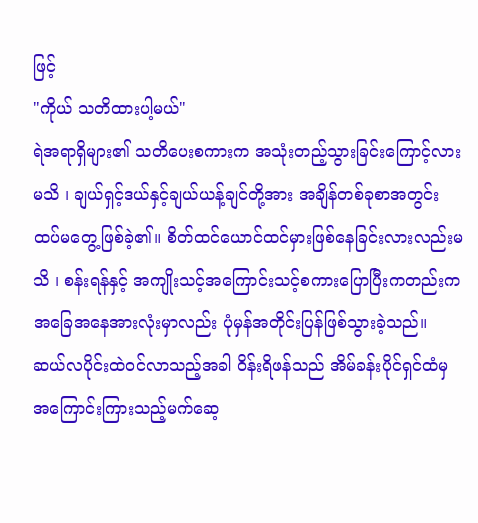ဖြင့်
"ကိုယ် သတိထားပါ့မယ်"
ရဲအရာရှိများ၏ သတိပေးစကားက အသုံးတည့်သွားခြင်းကြောင့်လားမသိ ၊ ချယ်ရှင့်ဒယ်နှင့်ချယ်ယန့်ချင်တို့အား အချိန်တစ်ခုစာအတွင်း ထပ်မတွေ့ဖြစ်ခဲ့၏။ စိတ်ထင်ယောင်ထင်မှားဖြစ်နေခြင်းလားလည်းမသိ ၊ စန်းရန်နှင့် အကျိုးသင့်အကြောင်းသင့်စကားပြောပြီးကတည်းက အခြေအနေအားလုံးမှာလည်း ပုံမှန်အတိုင်းပြန်ဖြစ်သွားခဲ့သည်။
ဆယ်လပိုင်းထဲဝင်လာသည့်အခါ ဝိန်းရိဖန်သည် အိမ်ခန်းပိုင်ရှင်ထံမှ အကြောင်းကြားသည့်မက်ဆေ့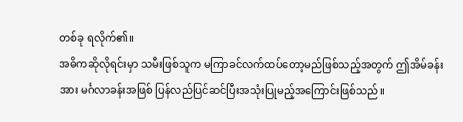တစ်ခု ရလိုက်၏။
အဓိကဆိုလိုရင်းမှာ သမီးဖြစ်သူက မကြာခင်လက်ထပ်တော့မည်ဖြစ်သည့်အတွက် ဤအိမ်ခန်းအား မင်္ဂလာခန်းအဖြစ် ပြန်လည်ပြင်ဆင်ပြီးအသုံးပြုမည့်အကြောင်းဖြစ်သည်။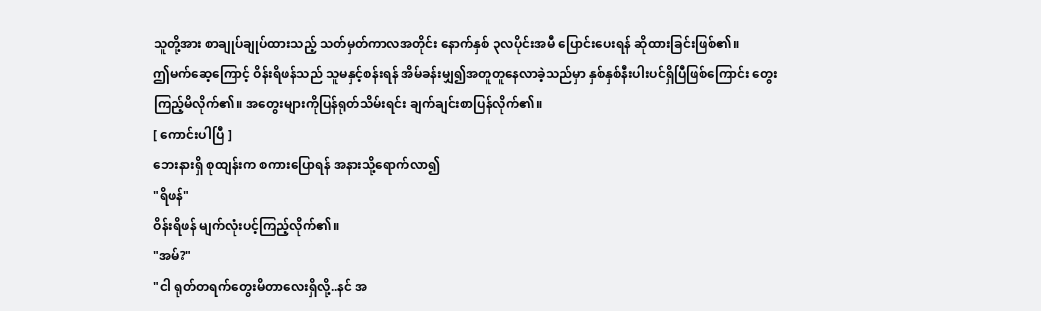သူတို့အား စာချုပ်ချုပ်ထားသည့် သတ်မှတ်ကာလအတိုင်း နောက်နှစ် ၃လပိုင်းအမီ ပြောင်းပေးရန် ဆိုထားခြင်းဖြစ်၏။
ဤမက်ဆေ့ကြောင့် ဝိန်းရိဖန်သည် သူမနှင့်စန်းရန် အိမ်ခန်းမျှ၍အတူတူနေလာခဲ့သည်မှာ နှစ်နှစ်နီးပါးပင်ရှိပြီဖြစ်ကြောင်း တွေးကြည့်မိလိုက်၏။ အတွေးများကိုပြန်ရုတ်သိမ်းရင်း ချက်ချင်းစာပြန်လိုက်၏။
[ ကောင်းပါပြီ ]
ဘေးနားရှိ စုထျန်းက စကားပြောရန် အနားသို့ရောက်လာ၍
"ရိဖန်"
ဝိန်းရိဖန် မျက်လုံးပင့်ကြည့်လိုက်၏။
"အမ်?"
"ငါ ရုတ်တရက်တွေးမိတာလေးရှိလို့..နင် အ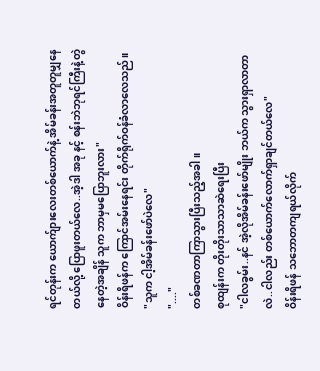ရင်တုန်းက ယောက်ျားလေးတစ်ယောက်နဲ့ အိမ်ခန်းအတူတူမျှနေတယ်လို့ ပြောဖူးတယ်လေ..အဲ့ဒါ အခု နင့် စန်းဘဲဘုရင်ကြီးနဲ့တွဲနေတဲ့အချိန် သူက ဘာမှမပြောဘူးလား"
ဝိန်းရိဖန်က ကြောင်အမ်းနေရင်း တိုက်ရိုက်ဝန်ခံလာလေသည်။
"သူက ငါ့အိမ်ခန်းဖော်ပဲလေ"
"...."
တစ်ခဏတာကြာသွားပြီးသည့်အခါ။
စုထျန်းက တိုးတိုးသာသာဆဲရေးပြီး
"ငါလခွမ်း..နင် အဲ့လိုအိမ်ခန်းဖော်မျိုး ဘယ်က သွားရှာလာတာလဲ..ငါလည်း တစ်ယောက်လောက်ရှာချင်တယ်လေ"
ဝိန်းရိဖန် သဘောတကျရယ်လိုက်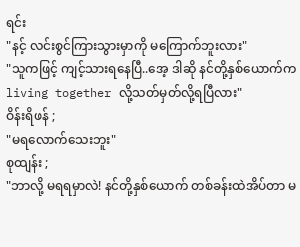ရင်း
"နင့် လင်းစွင်ကြားသွားမှာကို မကြောက်ဘူးလား"
"သူကဖြင့် ကျင့်သားရနေပြီ..အေ့ ဒါဆို နင်တို့နှစ်ယောက်က living together လို့သတ်မှတ်လို့ရပြီလား"
ဝိန်းရိဖန် ;
"မရလောက်သေးဘူး"
စုထျန်း ;
"ဘာလို့ မရရမှာလဲ! နင်တို့နှစ်ယောက် တစ်ခန်းထဲအိပ်တာ မ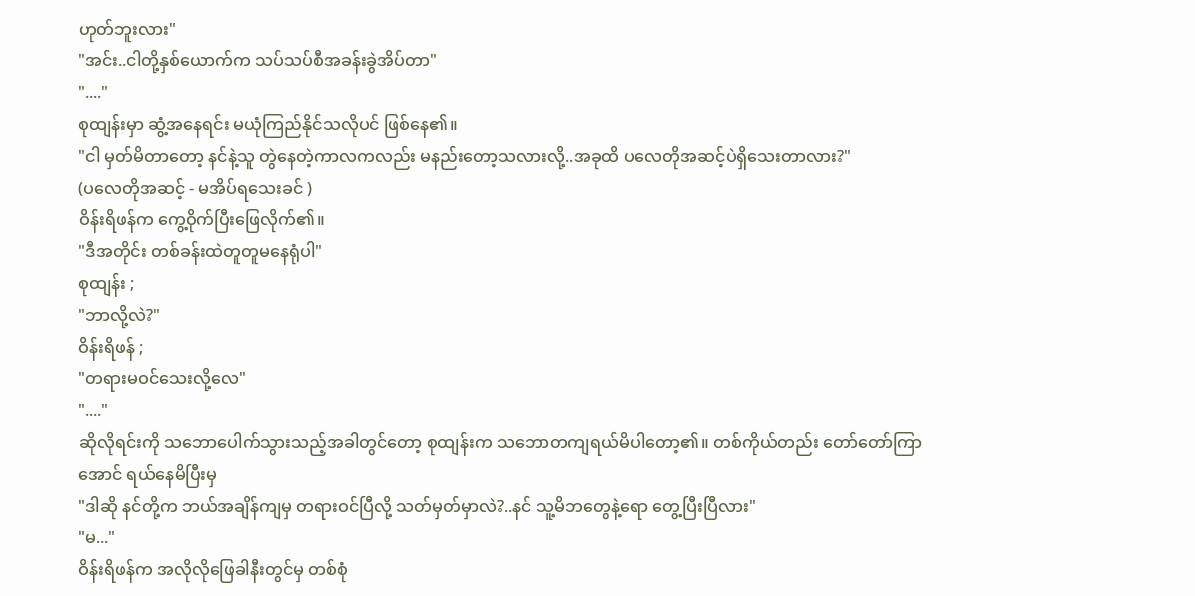ဟုတ်ဘူးလား"
"အင်း..ငါတို့နှစ်ယောက်က သပ်သပ်စီအခန်းခွဲအိပ်တာ"
"...."
စုထျန်းမှာ ဆွံ့အနေရင်း မယုံကြည်နိုင်သလိုပင် ဖြစ်နေ၏။
"ငါ မှတ်မိတာတော့ နင်နဲ့သူ တွဲနေတဲ့ကာလကလည်း မနည်းတော့သလားလို့..အခုထိ ပလေတိုအဆင့်ပဲရှိသေးတာလား?"
(ပလေတိုအဆင့် - မအိပ်ရသေးခင် )
ဝိန်းရိဖန်က ကွေ့ဝိုက်ပြီးဖြေလိုက်၏။
"ဒီအတိုင်း တစ်ခန်းထဲတူတူမနေရုံပါ"
စုထျန်း ;
"ဘာလို့လဲ?"
ဝိန်းရိဖန် ;
"တရားမဝင်သေးလို့လေ"
"...."
ဆိုလိုရင်းကို သဘောပေါက်သွားသည့်အခါတွင်တော့ စုထျန်းက သဘောတကျရယ်မိပါတော့၏။ တစ်ကိုယ်တည်း တော်တော်ကြာအောင် ရယ်နေမိပြီးမှ
"ဒါဆို နင်တို့က ဘယ်အချိန်ကျမှ တရားဝင်ပြီလို့ သတ်မှတ်မှာလဲ?..နင် သူ့မိဘတွေနဲ့ရော တွေ့ပြီးပြီလား"
"မ..."
ဝိန်းရိဖန်က အလိုလိုဖြေခါနီးတွင်မှ တစ်စုံ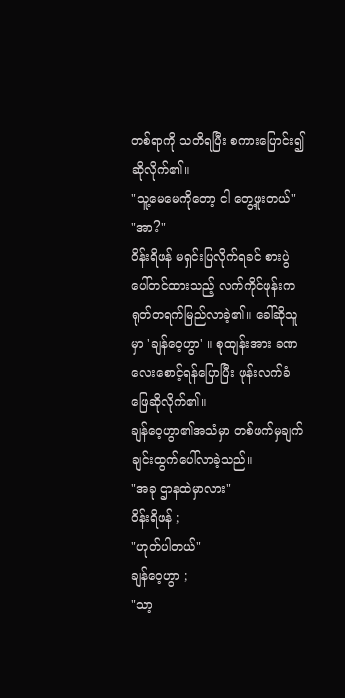တစ်ရာကို သတိရပြီး စကားပြောင်း၍ဆိုလိုက်၏။
"သူ့မေမေကိုတော့ ငါ တွေ့ဖူးတယ်"
"အာ?"
ဝိန်းရိဖန် မရှင်းပြလိုက်ရခင် စားပွဲပေါ်တင်ထားသည့် လက်ကိုင်ဖုန်းက ရုတ်တရက်မြည်လာခဲ့၏။ ခေါ်ဆိုသူမှာ 'ချန်ဝေ့ဟွာ' ။ စုထျန်းအား ခဏလေးစောင့်ရန်ပြောပြီး ဖုန်းလက်ခံဖြေဆိုလိုက်၏။
ချန်ဝေ့ဟွာ၏အသံမှာ တစ်ဖက်မှချက်ချင်းထွက်ပေါ်လာခဲ့သည်။
"အခု ဌာနထဲမှာလား"
ဝိန်းရိဖန် ;
"ဟုတ်ပါတယ်"
ချန်ဝေ့ဟွာ ;
"သာ့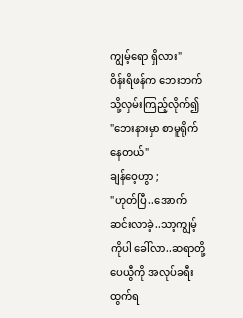ကျွမ့်ရော ရှိလား"
ဝိန်းရိဖန်က ဘေးဘက်သို့လှမ်းကြည့်လိုက်၍
"ဘေးနားမှာ စာမူရိုက်နေတယ်"
ချန်ဝေ့ဟွာ ;
"ဟုတ်ပြီ..အောက်ဆင်းလာခဲ့..သာ့ကျွမ့်ကိုပါ ခေါ်လာ..ဆရာတို့ ပေယွီကို အလုပ်ခရီးထွက်ရ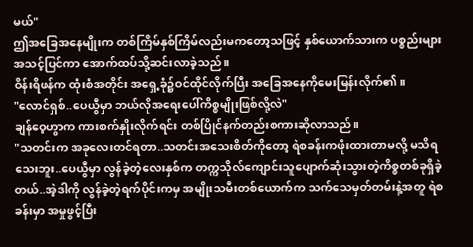မယ်"
ဤအခြေအနေမျိုးက တစ်ကြိမ်နှစ်ကြိမ်လည်းမကတော့သဖြင့် နှစ်ယောက်သားက ပစ္စည်းများအသင့်ပြင်ကာ အောက်ထပ်သို့ဆင်းလာခဲ့သည်။
ဝိန်းရိဖန်က ထုံးစံအတိုင်း အရှေ့ခုံ၌ဝင်ထိုင်လိုက်ပြီး အခြေအနေကိုမေးမြန်းလိုက်၏။
"လောင်ရှစ်..ပေယွီမှာ ဘယ်လိုအရေးပေါ်ကိစ္စမျိုးဖြစ်လို့လဲ"
ချန်ဝေ့ဟွာက ကားစက်နှိုးလိုက်ရင်း တစ်ပြိုင်နက်တည်းစကားဆိုလာသည်။
"သတင်းက အခုလေးတင်ရတာ..သတင်းအသေးစိတ်ကိုတော့ ရဲစခန်းကဖုံးထားတာမလို့ မသိရသေးဘူး..ပေယွီမှာ လွန်ခဲ့တဲ့လေးနှစ်က တက္ကသိုလ်ကျောင်းသူပျောက်ဆုံးသွားတဲ့ကိစ္စတစ်ခုရှိခဲ့တယ်..အဲ့ဒါကို လွန်ခဲ့တဲ့ရက်ပိုင်းကမှ အမျိုးသမီးတစ်ယောက်က သက်သေမှတ်တမ်းနဲ့အတူ ရဲစခန်းမှာ အမှုဖွင့်ပြီး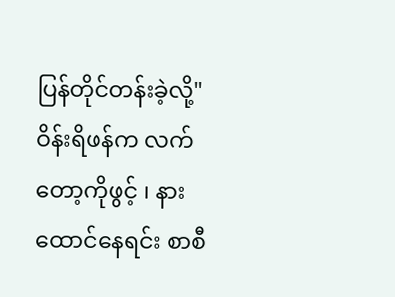ပြန်တိုင်တန်းခဲ့လို့"
ဝိန်းရိဖန်က လက်တော့ကိုဖွင့် ၊ နားထောင်နေရင်း စာစီ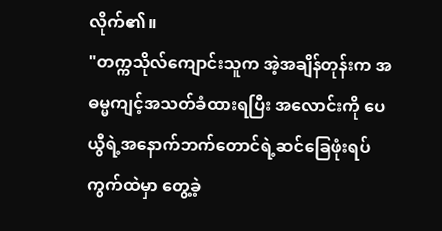လိုက်၏။
"တက္ကသိုလ်ကျောင်းသူက အဲ့အချိန်တုန်းက အဓမ္မကျင့်အသတ်ခံထားရပြီး အလောင်းကို ပေယွီရဲ့အနောက်ဘက်တောင်ရဲ့ဆင်ခြေဖုံးရပ်ကွက်ထဲမှာ တွေ့ခဲ့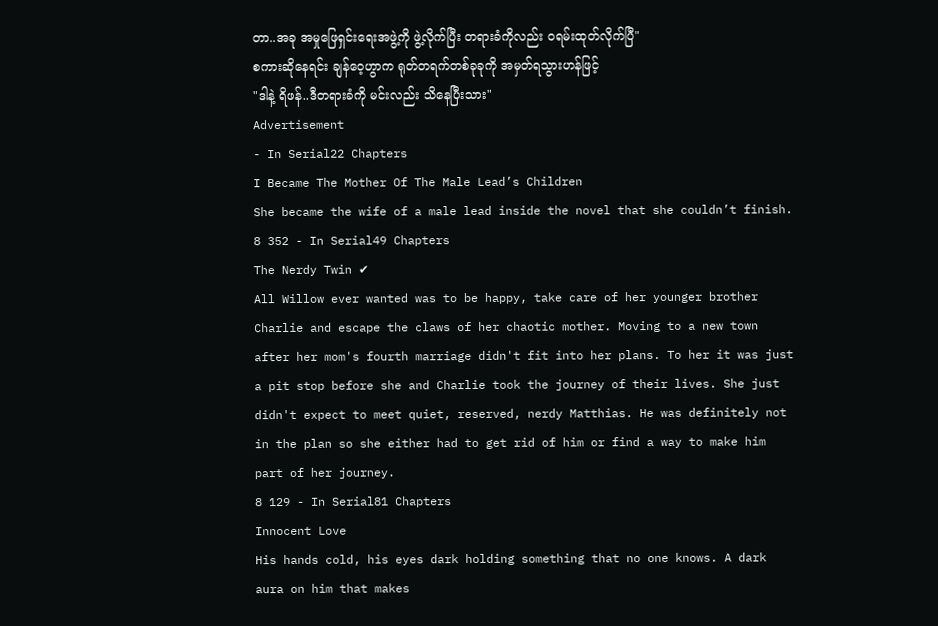တာ..အခု အမှုဖြေရှင်းရေးအဖွဲ့ကို ဖွဲ့လိုက်ပြီး တရားခံကိုလည်း ဝရမ်းထုတ်လိုက်ပြီ"
စကားဆိုနေရင်း ချန်ဝေ့ဟွာက ရုတ်တရက်တစ်ခုခုကို အမှတ်ရသွားဟန်ဖြင့်
"ဒါနဲ့ ရိဖန်..ဒီတရားခံကို မင်းလည်း သိနေပြီးသား"
Advertisement
- In Serial22 Chapters
I Became The Mother Of The Male Lead’s Children
She became the wife of a male lead inside the novel that she couldn’t finish.
8 352 - In Serial49 Chapters
The Nerdy Twin ✔
All Willow ever wanted was to be happy, take care of her younger brother Charlie and escape the claws of her chaotic mother. Moving to a new town after her mom's fourth marriage didn't fit into her plans. To her it was just a pit stop before she and Charlie took the journey of their lives. She just didn't expect to meet quiet, reserved, nerdy Matthias. He was definitely not in the plan so she either had to get rid of him or find a way to make him part of her journey.
8 129 - In Serial81 Chapters
Innocent Love
His hands cold, his eyes dark holding something that no one knows. A dark aura on him that makes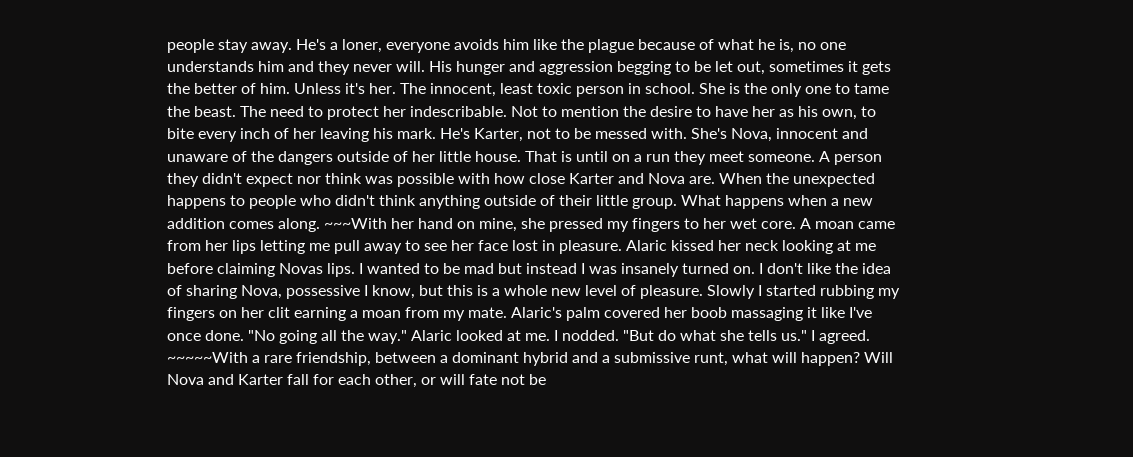people stay away. He's a loner, everyone avoids him like the plague because of what he is, no one understands him and they never will. His hunger and aggression begging to be let out, sometimes it gets the better of him. Unless it's her. The innocent, least toxic person in school. She is the only one to tame the beast. The need to protect her indescribable. Not to mention the desire to have her as his own, to bite every inch of her leaving his mark. He's Karter, not to be messed with. She's Nova, innocent and unaware of the dangers outside of her little house. That is until on a run they meet someone. A person they didn't expect nor think was possible with how close Karter and Nova are. When the unexpected happens to people who didn't think anything outside of their little group. What happens when a new addition comes along. ~~~With her hand on mine, she pressed my fingers to her wet core. A moan came from her lips letting me pull away to see her face lost in pleasure. Alaric kissed her neck looking at me before claiming Novas lips. I wanted to be mad but instead I was insanely turned on. I don't like the idea of sharing Nova, possessive I know, but this is a whole new level of pleasure. Slowly I started rubbing my fingers on her clit earning a moan from my mate. Alaric's palm covered her boob massaging it like I've once done. "No going all the way." Alaric looked at me. I nodded. "But do what she tells us." I agreed. ~~~~~With a rare friendship, between a dominant hybrid and a submissive runt, what will happen? Will Nova and Karter fall for each other, or will fate not be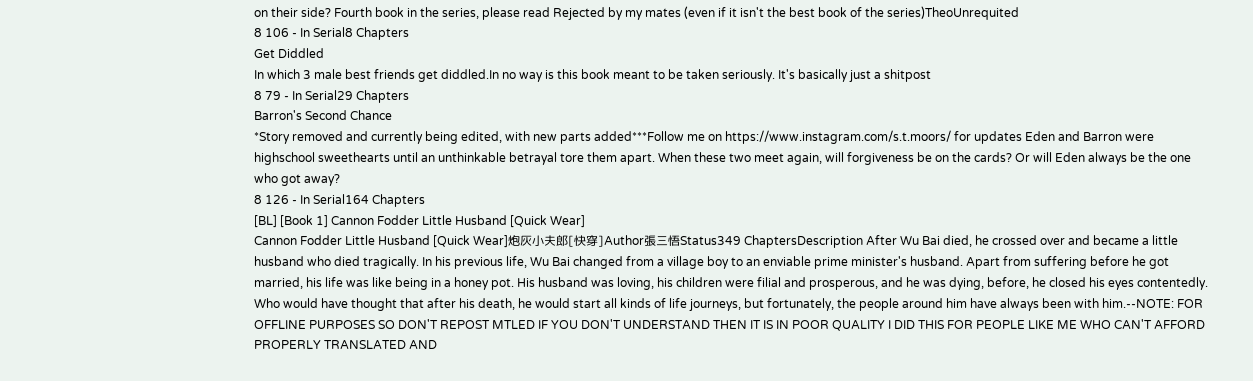on their side? Fourth book in the series, please read Rejected by my mates (even if it isn't the best book of the series)TheoUnrequited
8 106 - In Serial8 Chapters
Get Diddled
In which 3 male best friends get diddled.In no way is this book meant to be taken seriously. It's basically just a shitpost
8 79 - In Serial29 Chapters
Barron's Second Chance
*Story removed and currently being edited, with new parts added***Follow me on https://www.instagram.com/s.t.moors/ for updates Eden and Barron were highschool sweethearts until an unthinkable betrayal tore them apart. When these two meet again, will forgiveness be on the cards? Or will Eden always be the one who got away?
8 126 - In Serial164 Chapters
[BL] [Book 1] Cannon Fodder Little Husband [Quick Wear]
Cannon Fodder Little Husband [Quick Wear]炮灰小夫郎[快穿]Author張三悟Status349 ChaptersDescription After Wu Bai died, he crossed over and became a little husband who died tragically. In his previous life, Wu Bai changed from a village boy to an enviable prime minister's husband. Apart from suffering before he got married, his life was like being in a honey pot. His husband was loving, his children were filial and prosperous, and he was dying, before, he closed his eyes contentedly. Who would have thought that after his death, he would start all kinds of life journeys, but fortunately, the people around him have always been with him.--NOTE: FOR OFFLINE PURPOSES SO DON'T REPOST MTLED IF YOU DON'T UNDERSTAND THEN IT IS IN POOR QUALITY I DID THIS FOR PEOPLE LIKE ME WHO CAN'T AFFORD PROPERLY TRANSLATED AND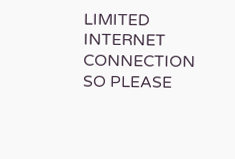LIMITED INTERNET CONNECTION SO PLEASE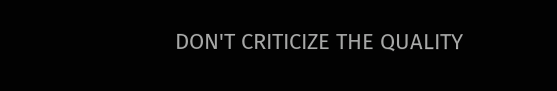DON'T CRITICIZE THE QUALITY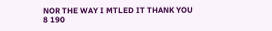NOR THE WAY I MTLED IT THANK YOU
8 190